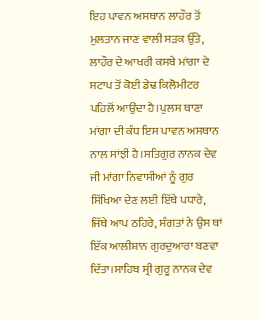ਇਹ ਪਾਵਨ ਅਸਥਾਨ ਲਾਹੌਰ ਤੋਂ ਮੁਲਤਾਨ ਜਾਣ ਵਾਲੀ ਸੜਕ ਉੱਤੇ, ਲਾਹੌਰ ਦੇ ਆਖਰੀ ਕਸਬੇ ਮਾਂਗਾ ਦੇ ਸਟਾਪ ਤੋਂ ਕੋਈ ਡੇਢ ਕਿਲੋਮੀਟਰ ਪਹਿਲੋਂ ਆਉਂਦਾ ਹੈ।ਪੁਲਸ ਥਾਣਾ ਮਾਂਗਾ ਦੀ ਕੰਧ ਇਸ ਪਾਵਨ ਅਸਥਾਨ ਨਾਲ ਸਾਂਝੀ ਹੈ।ਸਤਿਗੁਰ ਨਾਨਕ ਦੇਵ ਜੀ ਮਾਂਗਾ ਨਿਵਾਸੀਆਂ ਨੂੰ ਗੁਰ ਸਿੱਖਿਆ ਦੇਣ ਲਈ ਇੱਥੇ ਪਧਾਰੇ, ਜਿੱਥੇ ਆਪ ਠਹਿਰੇ, ਸੰਗਤਾਂ ਨੇ ਉਸ ਥਾਂ ਇੱਕ ਆਲੀਸ਼ਾਨ ਗੁਰਦੁਆਰਾ ਬਣਵਾ ਦਿੱਤਾ।ਸਾਹਿਬ ਸ੍ਰੀ ਗੁਰੂ ਨਾਨਕ ਦੇਵ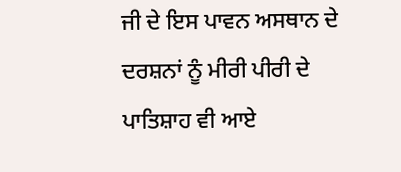ਜੀ ਦੇ ਇਸ ਪਾਵਨ ਅਸਥਾਨ ਦੇ ਦਰਸ਼ਨਾਂ ਨੂੰ ਮੀਰੀ ਪੀਰੀ ਦੇ ਪਾਤਿਸ਼ਾਹ ਵੀ ਆਏ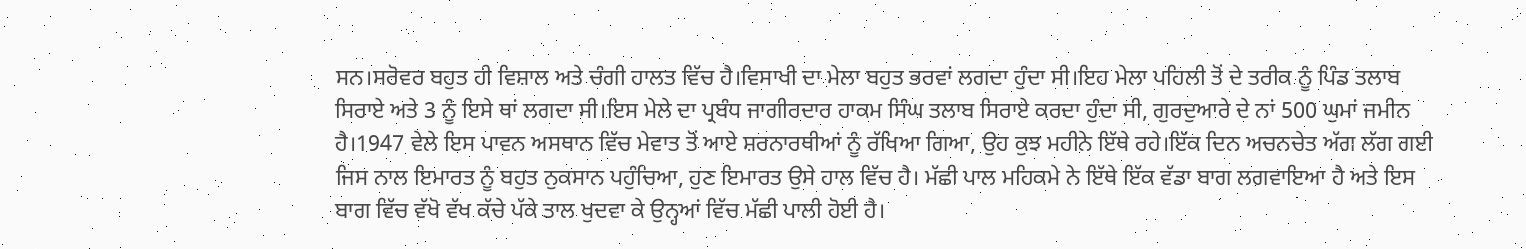ਸਨ।ਸਰੋਵਰ ਬਹੁਤ ਹੀ ਵਿਸ਼ਾਲ ਅਤੇ ਚੰਗੀ ਹਾਲਤ ਵਿੱਚ ਹੈ।ਵਿਸਾਖੀ ਦਾ ਮੇਲਾ ਬਹੁਤ ਭਰਵਾਂ ਲਗਦਾ ਹੁੰਦਾ ਸੀ।ਇਹ ਮੇਲਾ ਪਹਿਲੀ ਤੋਂ ਦੇ ਤਰੀਕ ਨੂੰ ਪਿੰਡ ਤਲਾਬ ਸਿਰਾਏ ਅਤੇ 3 ਨੂੰ ਇਸੇ ਥਾਂ ਲਗਦਾ ਸੀ।ਇਸ ਮੇਲੇ ਦਾ ਪ੍ਰਬੰਧ ਜਾਗੀਰਦਾਰ ਹਾਕਮ ਸਿੰਘ ਤਲਾਬ ਸਿਰਾਏ ਕਰਦਾ ਹੁੰਦਾ ਸੀ, ਗੁਰਦੁਆਰੇ ਦੇ ਨਾਂ 500 ਘੁਮਾਂ ਜਮੀਨ ਹੈ।1947 ਵੇਲੇ ਇਸ ਪਾਵਨ ਅਸਥਾਨ ਵਿੱਚ ਮੇਵਾਤ ਤੋਂ ਆਏ ਸ਼ਰਨਾਰਥੀਆਂ ਨੂੰ ਰੱਖਿਆ ਗਿਆ, ਉਹ ਕੁਝ ਮਹੀਨੇ ਇੱਥੇ ਰਹੇ।ਇੱਕ ਦਿਨ ਅਚਨਚੇਤ ਅੱਗ ਲੱਗ ਗਈ ਜਿਸ ਨਾਲ ਇਮਾਰਤ ਨੂੰ ਬਹੁਤ ਨੁਕਸਾਨ ਪਹੁੰਚਿਆ, ਹੁਣ ਇਮਾਰਤ ਉਸੇ ਹਾਲ ਵਿੱਚ ਹੈ। ਮੱਛੀ ਪਾਲ ਮਹਿਕਮੇ ਨੇ ਇੱਥੇ ਇੱਕ ਵੱਡਾ ਬਾਗ ਲਗਵਾਇਆ ਹੈ ਅਤੇ ਇਸ ਬਾਗ ਵਿੱਚ ਵੱਖੋ ਵੱਖ ਕੱਚੇ ਪੱਕੇ ਤਾਲ ਖੁਦਵਾ ਕੇ ਉਨ੍ਹਆਂ ਵਿੱਚ ਮੱਛੀ ਪਾਲੀ ਹੋਈ ਹੈ।